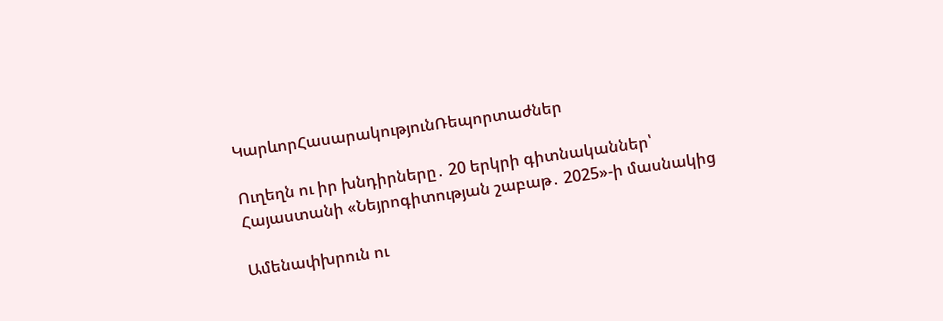ԿարևորՀասարակությունՌեպորտաժներ

Ուղեղն ու իր խնդիրները․ 20 երկրի գիտնականներ՝ Հայաստանի «Նեյրոգիտության շաբաթ․ 2025»-ի մասնակից

Ամենափխրուն ու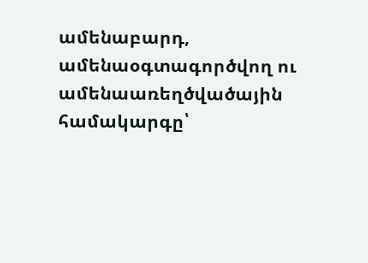ամենաբարդ, ամենաօգտագործվող ու ամենաառեղծվածային համակարգը՝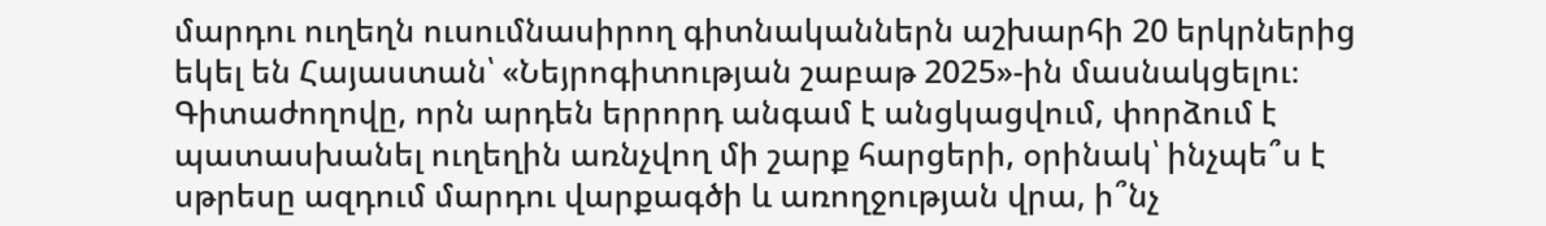մարդու ուղեղն ուսումնասիրող գիտնականներն աշխարհի 20 երկրներից եկել են Հայաստան՝ «Նեյրոգիտության շաբաթ 2025»-ին մասնակցելու։ Գիտաժողովը, որն արդեն երրորդ անգամ է անցկացվում, փորձում է պատասխանել ուղեղին առնչվող մի շարք հարցերի, օրինակ՝ ինչպե՞ս է սթրեսը ազդում մարդու վարքագծի և առողջության վրա, ի՞նչ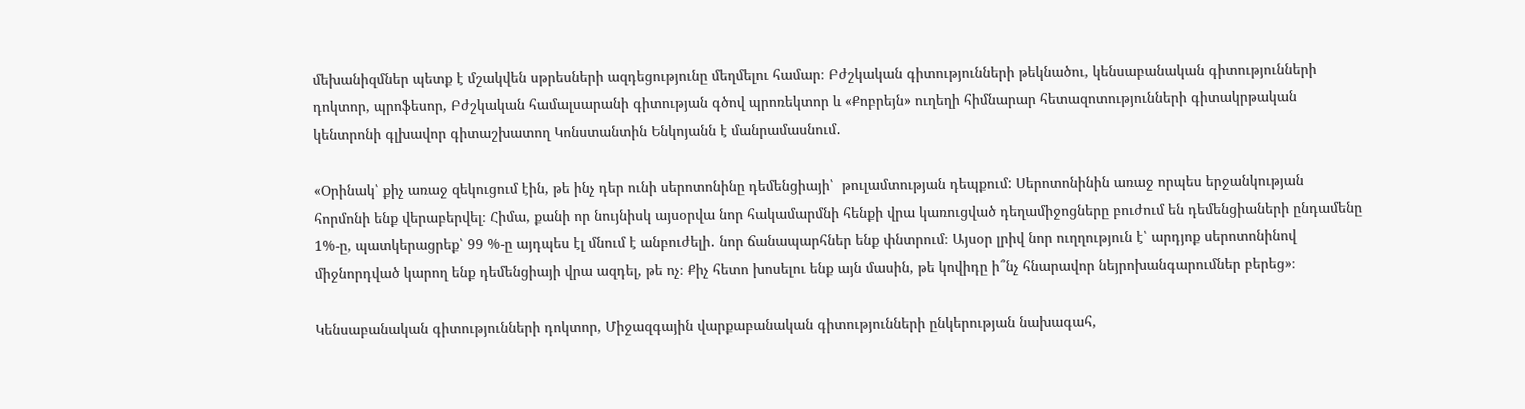մեխանիզմներ պետք է մշակվեն սթրեսների ազդեցությունը մեղմելու համար։ Բժշկական գիտությունների թեկնածու, կենսաբանական գիտությունների դոկտոր, պրոֆեսոր, Բժշկական համալսարանի գիտության գծով պրոռեկտոր և «Քոբրեյն» ուղեղի հիմնարար հետազոտությունների գիտակրթական կենտրոնի գլխավոր գիտաշխատող Կոնստանտին Ենկոյանն է մանրամասնում․

«Օրինակ՝ քիչ առաջ զեկուցում էին, թե ինչ դեր ունի սերոտոնինը դեմենցիայի՝  թուլամտության դեպքում: Սերոտոնինին առաջ որպես երջանկության հորմոնի ենք վերաբերվել։ Հիմա, քանի որ նույնիսկ այսօրվա նոր հակամարմնի հենքի վրա կառուցված դեղամիջոցները բուժում են դեմենցիաների ընդամենը 1%-ը, պատկերացրեք՝ 99 %-ը այդպես էլ մնում է անբուժելի․ նոր ճանապարհներ ենք փնտրում։ Այսօր լրիվ նոր ուղղություն է՝ արդյոք սերոտոնինով միջնորդված կարող ենք դեմենցիայի վրա ազդել, թե ոչ։ Քիչ հետո խոսելու ենք այն մասին, թե կովիդը ի՞նչ հնարավոր նեյրոխանգարումներ բերեց»։

Կենսաբանական գիտությունների դոկտոր, Միջազգային վարքաբանական գիտությունների ընկերության նախագահ,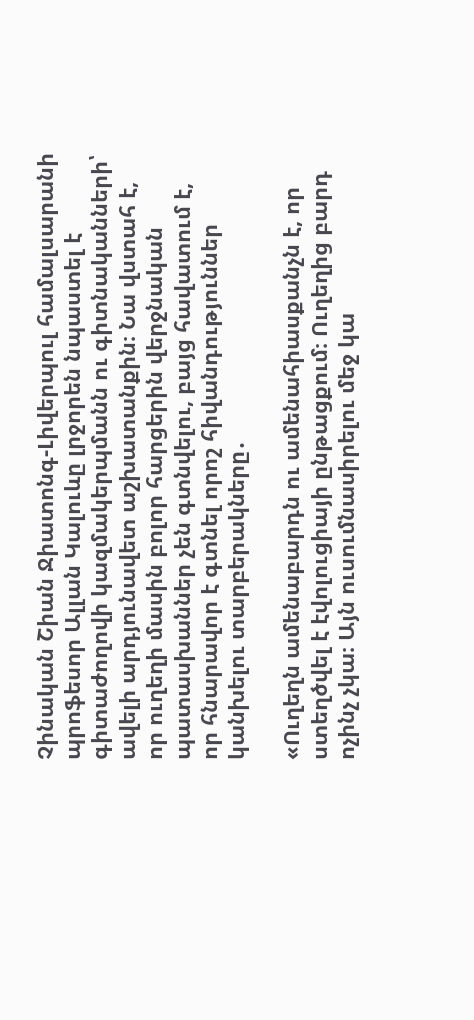Չինական Շիան Ջիատոնգ-Լիվերպուլ համալսարանի պրոֆեսոր Ալլան Կալուևը լրջորեն նպաստել է գիտաժողովի կազմակերպմանն ու գիտնականների՝ ավելի արդյունավետ աշխատանքին։ Նա վստահ է, որ ուղեղի մասին բոլոր հարցերին վերջնական պատասխաններ չեն գտնվելու, բայց հավատում է, որ հնարավոր է գտնել որոշ հիվանդություններ կանխելու տարբերակները․

«Ուղեղն ամենաբարդն ու ամենահիասքանչն է, որ ստեղծվել է էվոլուցիայի ընթացքում։ Ուղեղից բարդ ոչինչ չկա։ Այն ուսումնասիրելու մեջ կա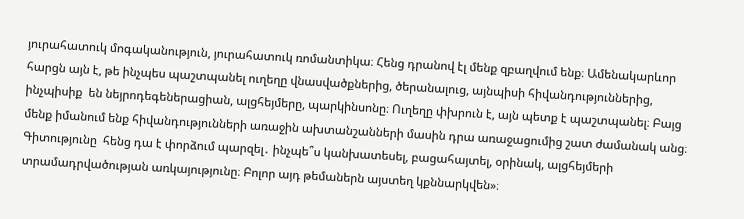յուրահատուկ մոգականություն, յուրահատուկ ռոմանտիկա։ Հենց դրանով էլ մենք զբաղվում ենք։ Ամենակարևոր հարցն այն է, թե ինչպես պաշտպանել ուղեղը վնասվածքներից, ծերանալուց, այնպիսի հիվանդություններից, ինչպիսիք  են նեյրոդեգեներացիան, ալցհեյմերը, պարկինսոնը։ Ուղեղը փխրուն է, այն պետք է պաշտպանել։ Բայց մենք իմանում ենք հիվանդությունների առաջին ախտանշանների մասին դրա առաջացումից շատ ժամանակ անց։ Գիտությունը  հենց դա է փորձում պարզել․ ինչպե՞ս կանխատեսել, բացահայտել, օրինակ, ալցհեյմերի տրամադրվածության առկայությունը։ Բոլոր այդ թեմաներն այստեղ կքննարկվեն»։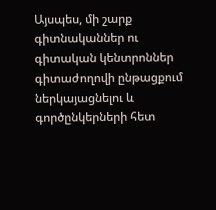Այսպես, մի շարք գիտնականներ ու գիտական կենտրոններ գիտաժողովի ընթացքում ներկայացնելու և գործընկերների հետ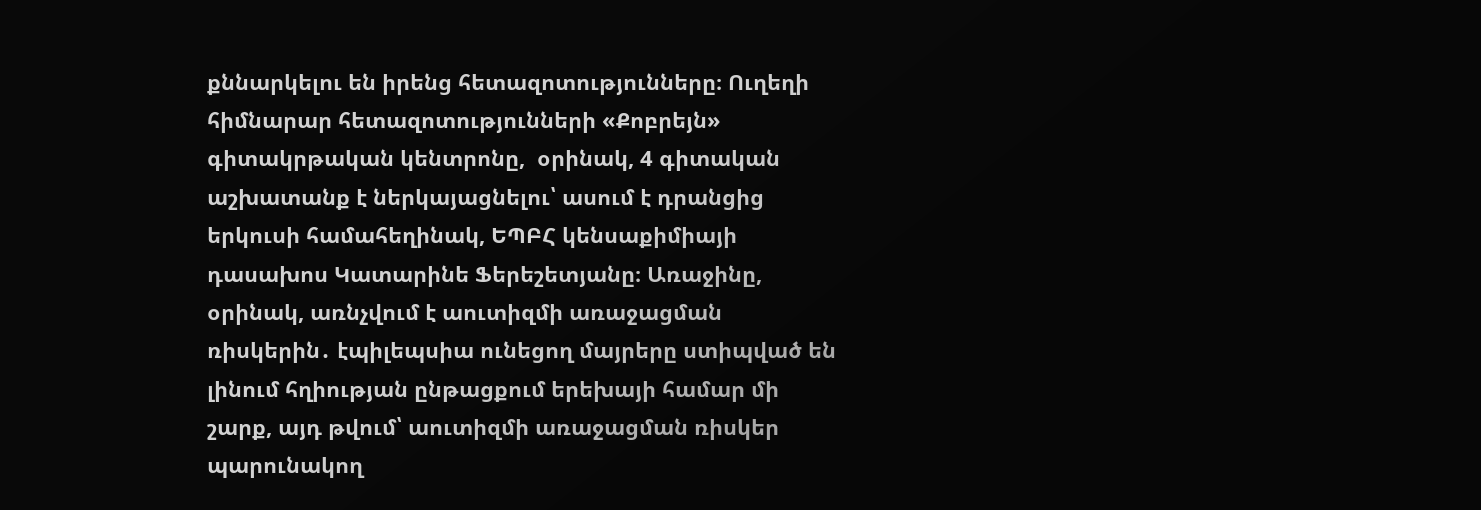քննարկելու են իրենց հետազոտությունները։ Ուղեղի հիմնարար հետազոտությունների «Քոբրեյն» գիտակրթական կենտրոնը,  օրինակ, 4 գիտական աշխատանք է ներկայացնելու՝ ասում է դրանցից երկուսի համահեղինակ, ԵՊԲՀ կենսաքիմիայի դասախոս Կատարինե Ֆերեշետյանը։ Առաջինը, օրինակ, առնչվում է աուտիզմի առաջացման ռիսկերին․ էպիլեպսիա ունեցող մայրերը ստիպված են լինում հղիության ընթացքում երեխայի համար մի շարք, այդ թվում՝ աուտիզմի առաջացման ռիսկեր պարունակող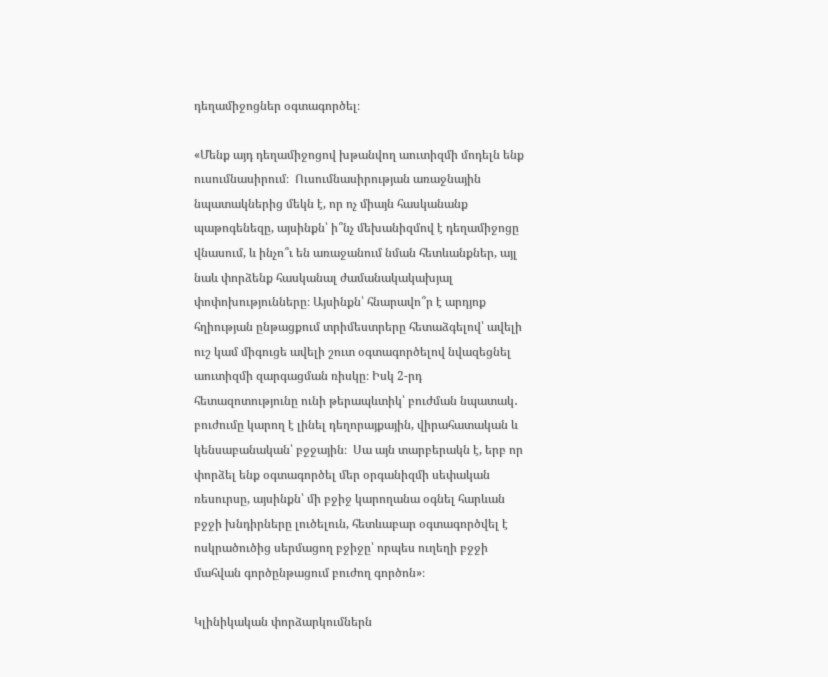դեղամիջոցներ օգտագործել։

«Մենք այդ դեղամիջոցով խթանվող աուտիզմի մոդելն ենք ուսումնասիրում։  Ուսումնասիրության առաջնային նպատակներից մեկն է, որ ոչ միայն հասկանանք պաթոգենեզը, այսինքն՝ ի՞նչ մեխանիզմով է դեղամիջոցը վնասում, և ինչո՞ւ են առաջանում նման հետևանքներ, այլ նաև փորձենք հասկանալ ժամանակակախյալ փոփոխությունները։ Այսինքն՝ հնարավո՞ր է արդյոք հղիության ընթացքում տրիմեստրերը հետաձգելով՝ ավելի ուշ կամ միգուցե ավելի շուտ օգտագործելով նվազեցնել աուտիզմի զարգացման ռիսկը։ Իսկ 2-րդ հետազոտությունը ունի թերապևտիկ՝ բուժման նպատակ․ բուժումը կարող է լինել դեղորայքային, վիրահատական և կենսաբանական՝ բջջային։  Սա այն տարբերակն է, երբ որ փորձել ենք օգտագործել մեր օրգանիզմի սեփական ռեսուրսը, այսինքն՝ մի բջիջ կարողանա օգնել հարևան բջջի խնդիրները լուծելուն, հետևաբար օգտագործվել է ոսկրածուծից սերմացող բջիջը՝ որպես ուղեղի բջջի մահվան գործընթացում բուժող գործոն»։

Կլինիկական փորձարկումներն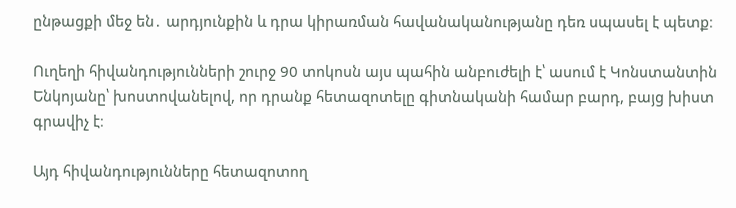ընթացքի մեջ են․ արդյունքին և դրա կիրառման հավանականությանը դեռ սպասել է պետք։

Ուղեղի հիվանդությունների շուրջ 90 տոկոսն այս պահին անբուժելի է՝ ասում է Կոնստանտին Ենկոյանը՝ խոստովանելով, որ դրանք հետազոտելը գիտնականի համար բարդ, բայց խիստ գրավիչ է։

Այդ հիվանդությունները հետազոտող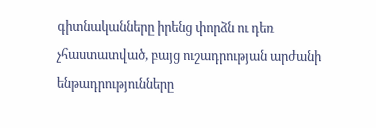գիտնականները իրենց փորձն ու դեռ չհաստատված, բայց ուշադրության արժանի ենթադրությունները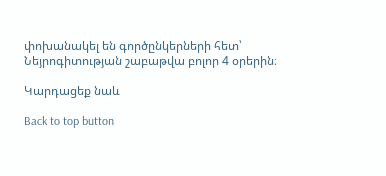փոխանակել են գործընկերների հետ՝ Նեյրոգիտության շաբաթվա բոլոր 4 օրերին։

Կարդացեք նաև

Back to top button